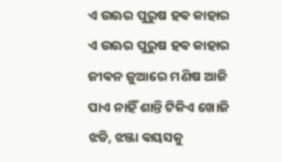ଏ ଉଊର ପୁରୁଷ ହଵ କାହାର
ଏ ଉଊର ପୁରୁଷ ହଵ କାହାର
ଜୀଵନ ଜୁଆରେ ମଣିଷ ଆଜି
ପାଏ ନାହିଁ ଶାନ୍ତି ଟିକିଏ ଖୋଜି
ଝଡି, ଝଞ୍ଜା ଵୟସକୁ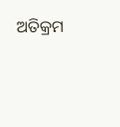ଅତିକ୍ରମ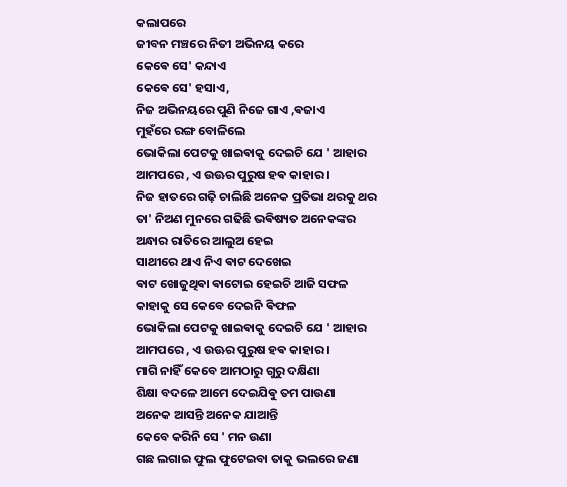କଲାପରେ
ଜୀବନ ମଞ୍ଚରେ ନିତୀ ଅଭିନୟ କରେ
କେଵେ ସେ' କନ୍ଦାଏ
କେଵେ ସେ' ହସାଏ,
ନିଜ ଅଭିନୟରେ ପୁଣି ନିଜେ ଗାଏ ,ଵଜାଏ
ମୁହଁରେ ରଙ୍ଗ ବୋଳିଲେ
ଭୋକିଲା ପେଟକୁ ଖାଇଵାକୁ ଦେଇଚି ଯେ ' ଆହାର
ଆମପରେ , ଏ ଉଊର ପୁରୁଷ ହଵ କାହାର ।
ନିଜ ହାତରେ ଗଢ଼ି ଚାଲିଛି ଅନେକ ପ୍ରତିଭା ଥରକୁ ଥର
ତା' ନିଅଣ ମୁନରେ ଗଢିଛି ଭଵିଷ୍ୟତ ଅନେକଙ୍କର
ଅନ୍ଧାର ରାତିରେ ଆଲୁଅ ହେଇ
ସାଥୀରେ ଥାଏ ନିଏ ଵାଟ ଦେଖେଇ
ଵାଟ ଖୋଜୁଥିଵା ଵାଟୋଇ ହେଇଚି ଆଜି ସଫଳ
କାହାକୁ ସେ କେବେ ଦେଇନି ଵିଫଳ
ଭୋକିଲା ପେଟକୁ ଖାଇଵାକୁ ଦେଇଚି ଯେ ' ଆହାର
ଆମପରେ , ଏ ଉଊର ପୁରୁଷ ହଵ କାହାର ।
ମାଗି ନାହିଁ କେବେ ଆମଠାରୁ ଗୁରୁ ଦକ୍ଷିଣା
ଶିକ୍ଷା ବଦଳେ ଆମେ ଦେଇଯିଵୁ ତମ ପାଉଣା
ଅନେକ ଆସନ୍ତି ଅନେକ ଯାଆନ୍ତି
କେବେ କରିନି ସେ ' ମନ ଉଣା
ଗଛ ଲଗାଇ ଫୁଲ ଫୁଟେଇବା ତାକୁ ଭଲରେ ଜଣା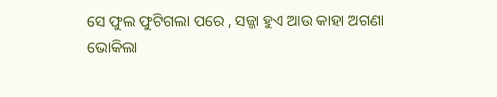ସେ ଫୁଲ ଫୁଟିଗଲା ପରେ , ସଜ୍ଜା ହୁଏ ଆଉ କାହା ଅଗଣା
ଭୋକିଲା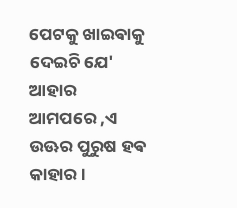ପେଟକୁ ଖାଇଵାକୁ ଦେଇଚି ଯେ' ଆହାର
ଆମପରେ ,ଏ ଉଊର ପୁରୁଷ ହଵ କାହାର ।